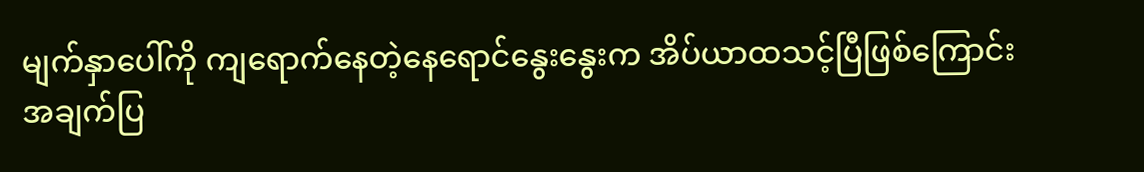မျက်နှာပေါ်ကို ကျရောက်နေတဲ့နေရောင်နွေးနွေးက အိပ်ယာထသင့်ပြီဖြစ်ကြောင်းအချက်ပြ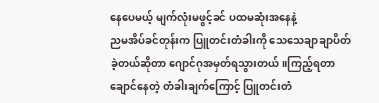နေပေမယ့် မျက်လုံးမဖွင့်ခင် ပထမဆုံးအနေနဲ့
ညမအိပ်ခင်တုန်းက ပြူတင်းတံခါးကို သေသေချာချာပိတ်ခဲ့တယ်ဆိုတာ ဂျောင်ဂုအမှတ်ရသွားတယ်။ကြည့်ရတာ ချောင်နေတဲ့ တံခါးချက်ကြောင့် ပြူတင်းတံ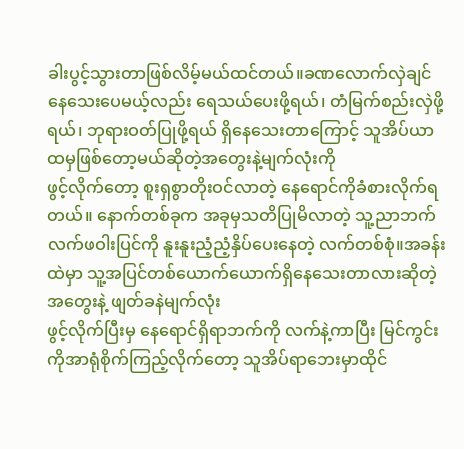ခါးပွင့်သွားတာဖြစ်လိမ့်မယ်ထင်တယ်။ခဏလောက်လှဲချင်နေသေးပေမယ့်လည်း ရေသယ်ပေးဖို့ရယ်၊ တံမြက်စည်းလှဲဖို့ရယ်၊ ဘုရားဝတ်ပြုဖို့ရယ် ရှိနေသေးတာကြောင့် သူအိပ်ယာထမှဖြစ်တော့မယ်ဆိုတဲ့အတွေးနဲ့မျက်လုံးကို
ဖွင့်လိုက်တော့ စူးရှစွာတိုးဝင်လာတဲ့ နေရောင်ကိုခံစားလိုက်ရတယ်။ နောက်တစ်ခုက အခုမှသတိပြုမိလာတဲ့ သူ့ညာဘက်လက်ဖဝါးပြင်ကို နူးနူးညံ့ညံ့နှိပ်ပေးနေတဲ့ လက်တစ်စုံ။အခန်းထဲမှာ သူ့အပြင်တစ်ယောက်ယောက်ရှိနေသေးတာလားဆိုတဲ့ အတွေးနဲ့ ဖျတ်ခနဲမျက်လုံး
ဖွင့်လိုက်ပြီးမှ နေရောင်ရှိရာဘက်ကို လက်နဲ့ကာပြီး မြင်ကွင်းကိုအာရုံစိုက်ကြည့်လိုက်တော့ သူအိပ်ရာဘေးမှာထိုင်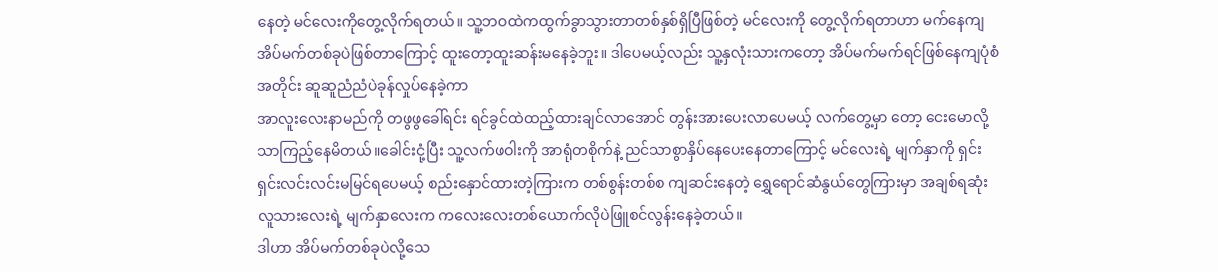နေတဲ့ မင်လေးကိုတွေ့လိုက်ရတယ်။ သူ့ဘဝထဲကထွက်ခွာသွားတာတစ်နှစ်ရှိပြီဖြစ်တဲ့ မင်လေးကို တွေ့လိုက်ရတာဟာ မက်နေကျအိပ်မက်တစ်ခုပဲဖြစ်တာကြောင့် ထူးတော့ထူးဆန်းမနေခဲ့ဘူး။ ဒါပေမယ့်လည်း သူ့နှလုံးသားကတော့ အိပ်မက်မက်ရင်ဖြစ်နေကျပုံစံအတိုင်း ဆူဆူညံညံပဲခုန်လှုပ်နေခဲ့ကာ
အာလူးလေးနာမည်ကို တဖွဖွခေါ်ရင်း ရင်ခွင်ထဲထည့်ထားချင်လာအောင် တွန်းအားပေးလာပေမယ့် လက်တွေ့မှာ တော့ ငေးမောလို့သာကြည့်နေမိတယ်။ခေါင်းငုံ့ပြီး သူ့လက်ဖဝါးကို အာရုံတစိုက်နဲ့ ညင်သာစွာနှိပ်နေပေးနေတာကြောင့် မင်လေးရဲ့ မျက်နှာကို ရှင်းရှင်းလင်းလင်းမမြင်ရပေမယ့် စည်းနှောင်ထားတဲ့ကြားက တစ်စွန်းတစ်စ ကျဆင်းနေတဲ့ ရွှေရောင်ဆံနွယ်တွေကြားမှာ အချစ်ရဆုံးလူသားလေးရဲ့ မျက်နှာလေးက ကလေးလေးတစ်ယောက်လိုပဲဖြူစင်လွန်းနေခဲ့တယ်။
ဒါဟာ အိပ်မက်တစ်ခုပဲလို့သေ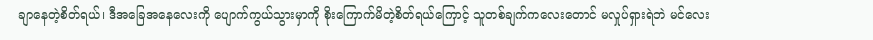ချာနေတဲ့စိတ်ရယ်၊ ဒီအခြေအနေလေးကို ပျောက်ကွယ်သွားမှာကို စိုးကြောက်မိတဲ့စိတ်ရယ်ကြောင့် သူတစ်ချက်ကလေးတောင် မလှုပ်ရှားရဲဘဲ မင်လေး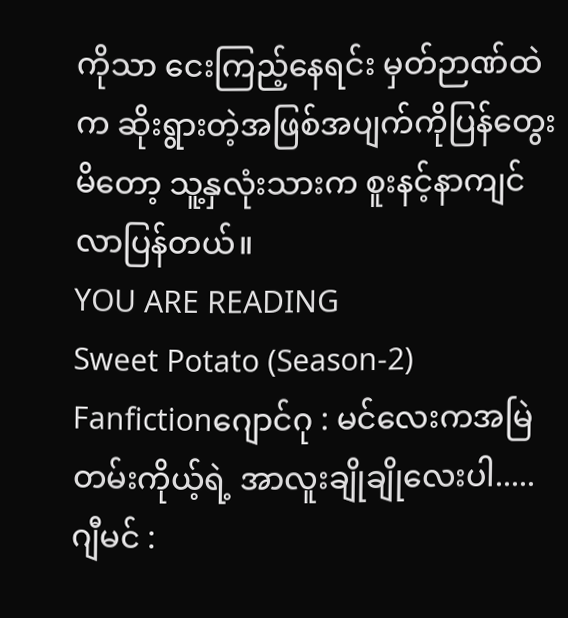ကိုသာ ငေးကြည့်နေရင်း မှတ်ဉာဏ်ထဲက ဆိုးရွားတဲ့အဖြစ်အပျက်ကိုပြန်တွေးမိတော့ သူ့နှလုံးသားက စူးနင့်နာကျင်လာပြန်တယ်။
YOU ARE READING
Sweet Potato (Season-2)
Fanfictionဂျောင်ဂု : မင်လေးကအမြဲတမ်းကိုယ့်ရဲ့ အာလူးချိုချိုလေးပါ..... ဂျီမင် :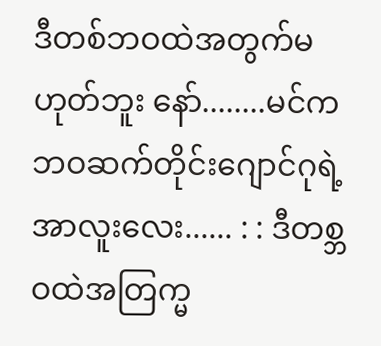ဒီတစ်ဘဝထဲအတွက်မဟုတ်ဘူး နော်........မင်က ဘဝဆက်တိုင်းဂျောင်ဂုရဲ့ အာလူးလေး...... : : ဒီတစ္ဘဝထဲအတြက္မ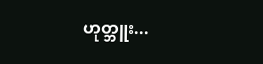ဟုတ္ဘူး...